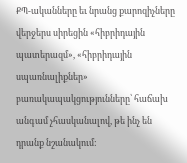ՔՊ-ականները եւ նրանց քարոզիչները վերջերս սիրեցին «հիբրիդային պատերազմ», «հիբրիդային սպառնալիքներ» բառակապակցությունները՝ հաճախ անգամ չհասկանալով, թե ինչ են դրանք նշանակում: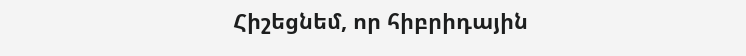Հիշեցնեմ, որ հիբրիդային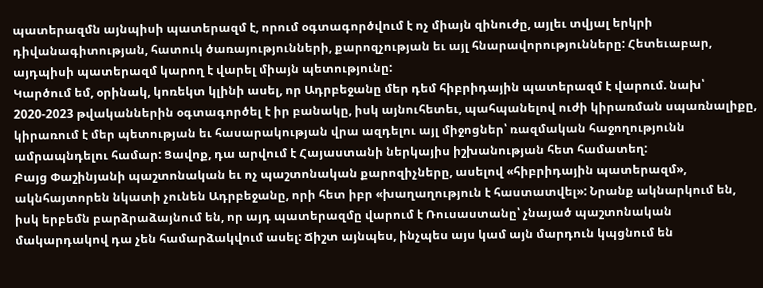պատերազմն այնպիսի պատերազմ է, որում օգտագործվում է ոչ միայն զինուժը, այլեւ տվյալ երկրի դիվանագիտության, հատուկ ծառայությունների, քարոզչության եւ այլ հնարավորությունները: Հետեւաբար, այդպիսի պատերազմ կարող է վարել միայն պետությունը:
Կարծում եմ, օրինակ, կոռեկտ կլինի ասել, որ Ադրբեջանը մեր դեմ հիբրիդային պատերազմ է վարում. նախ՝ 2020-2023 թվականներին օգտագործել է իր բանակը, իսկ այնուհետեւ, պահպանելով ուժի կիրառման սպառնալիքը, կիրառում է մեր պետության եւ հասարակության վրա ազդելու այլ միջոցներ՝ ռազմական հաջողությունն ամրապնդելու համար: Ցավոք, դա արվում է Հայաստանի ներկայիս իշխանության հետ համատեղ:
Բայց Փաշինյանի պաշտոնական եւ ոչ պաշտոնական քարոզիչները, ասելով «հիբրիդային պատերազմ», ակնհայտորեն նկատի չունեն Ադրբեջանը, որի հետ իբր «խաղաղություն է հաստատվել»: Նրանք ակնարկում են, իսկ երբեմն բարձրաձայնում են, որ այդ պատերազմը վարում է Ռուսաստանը՝ չնայած պաշտոնական մակարդակով դա չեն համարձակվում ասել: Ճիշտ այնպես, ինչպես այս կամ այն մարդուն կպցնում են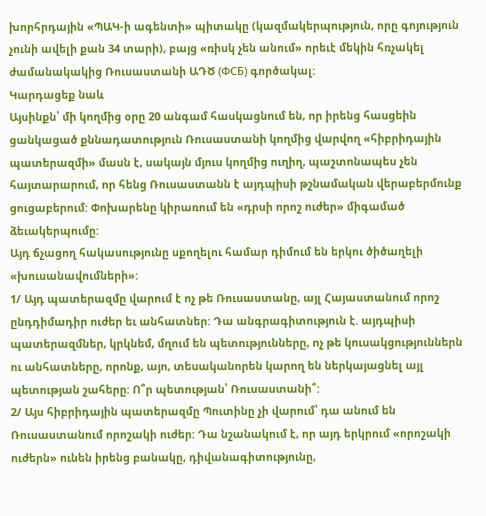խորհրդային «ՊԱԿ-ի ագենտի» պիտակը (կազմակերպություն, որը գոյություն չունի ավելի քան 34 տարի), բայց «ռիսկ չեն անում» որեւէ մեկին հռչակել ժամանակակից Ռուսաստանի ԱԴԾ (ФСБ) գործակալ:
Կարդացեք նաև
Այսինքն՝ մի կողմից օրը 20 անգամ հասկացնում են, որ իրենց հասցեին ցանկացած քննադատություն Ռուսաստանի կողմից վարվող «հիբրիդային պատերազմի» մասն է, սակայն մյուս կողմից ուղիղ, պաշտոնապես չեն հայտարարում, որ հենց Ռուսաստանն է այդպիսի թշնամական վերաբերմունք ցուցաբերում: Փոխարենը կիրառում են «դրսի որոշ ուժեր» միգամած ձեւակերպումը:
Այդ ճչացող հակասությունը սքողելու համար դիմում են երկու ծիծաղելի «խուսանավումների»:
1/ Այդ պատերազմը վարում է ոչ թե Ռուսաստանը, այլ Հայաստանում որոշ ընդդիմադիր ուժեր եւ անհատներ: Դա անգրագիտություն է. այդպիսի պատերազմներ, կրկնեմ, մղում են պետությունները, ոչ թե կուսակցություններն ու անհատները, որոնք, այո, տեսականորեն կարող են ներկայացնել այլ պետության շահերը: Ո՞ր պետության՝ Ռուսաստանի՞:
2/ Այս հիբրիդային պատերազմը Պուտինը չի վարում՝ դա անում են Ռուսաստանում որոշակի ուժեր: Դա նշանակում է, որ այդ երկրում «որոշակի ուժերն» ունեն իրենց բանակը, դիվանագիտությունը,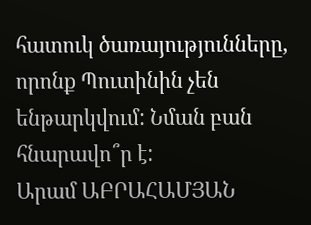հատուկ ծառայությունները, որոնք Պուտինին չեն ենթարկվում: Նման բան հնարավո՞ր է:
Արամ ԱԲՐԱՀԱՄՅԱՆ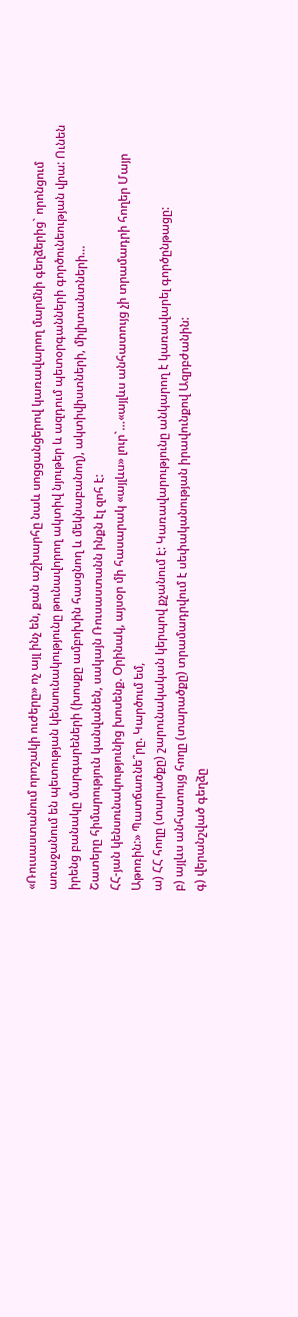«Ռուսաստանում որոշակի ուժերը» ոչ այլ ինչ են, քան աշխարհը նաև սոցցանցերով կառավարող մարմնի գեղձերից` որոնցում առաջանում են պետության կենսունակությունը թունավորող ակտիվ նյութեր և ազդում պետօրգանների գործունեության վրա: Ունեն իրենց բանակը մարգարեների (խոսքը ամբոխին հասցնող և մեկնաբանող), ակտիվիստների, միլիտանտների…
Շատերը հիմարություն կանվանեն, սակայն Ռուսաստանն ինքն էլ զոհ է:
ՀՀ-յան կենսունակությունից խոսենք. Օրինակ, այսօր մի հասարակ «այլևս» լուր`…«այլևս անհատույց չի տրամադրի հողեր Մայր Աթոռին:» Պատճառնե՞րը. Կարծում եմ,
ա) ՀՀ հողը (տարածքը) շարունակական կերպով քչանում է: Կառավարությունը անկարող է կառավարել գործընթացը:
բ) այլևս անհատույց հողը (տարածքը) տրամադրվում է սեփականության իրավունքով Ազրբժանին:
գ) վերանշված գեղձը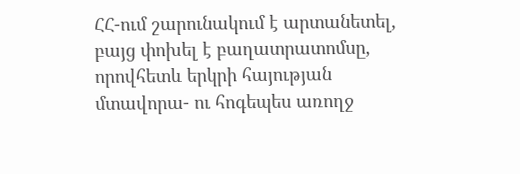ՀՀ-ում շարունակում է արտանետել, բայց փոխել է բաղատրատոմսը, որովհետև երկրի հայության մտավորա- ու հոգեպես առողջ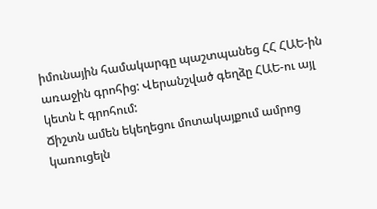իմունային համակարգը պաշտպանեց ՀՀ ՀԱԵ-ին առաջին գրոհից: Վերանշված գեղձը ՀԱԵ-ու այլ կետն է գրոհում:
Ճիշտն ամեն եկեղեցու մոտակայքում ամրոց կառուցելն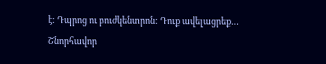է: Դպրոց ու բուժկենտրոն: Դուք ավելացրեք…
Շնորհավոր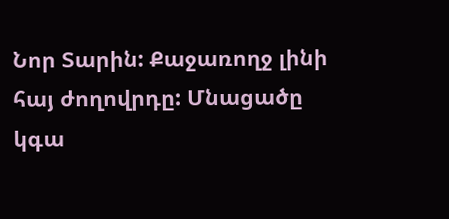Նոր Տարին: Քաջառողջ լինի հայ ժողովրդը: Մնացածը կգա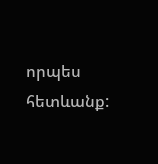որպես հետևանք: